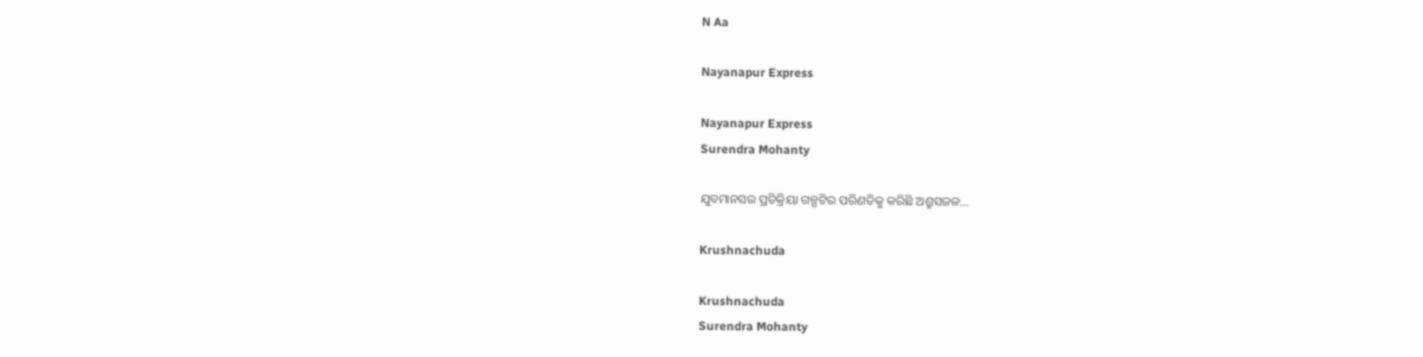N Aa

Nayanapur Express

Nayanapur Express
Surendra Mohanty

ଯୁବମାନସର ପ୍ରତିକ୍ରିୟା ଗଳ୍ପଟିର ପରିଣତିକୁ କରିଛି ଅଶ୍ରୁସଜଳ...

Krushnachuda

Krushnachuda
Surendra Mohanty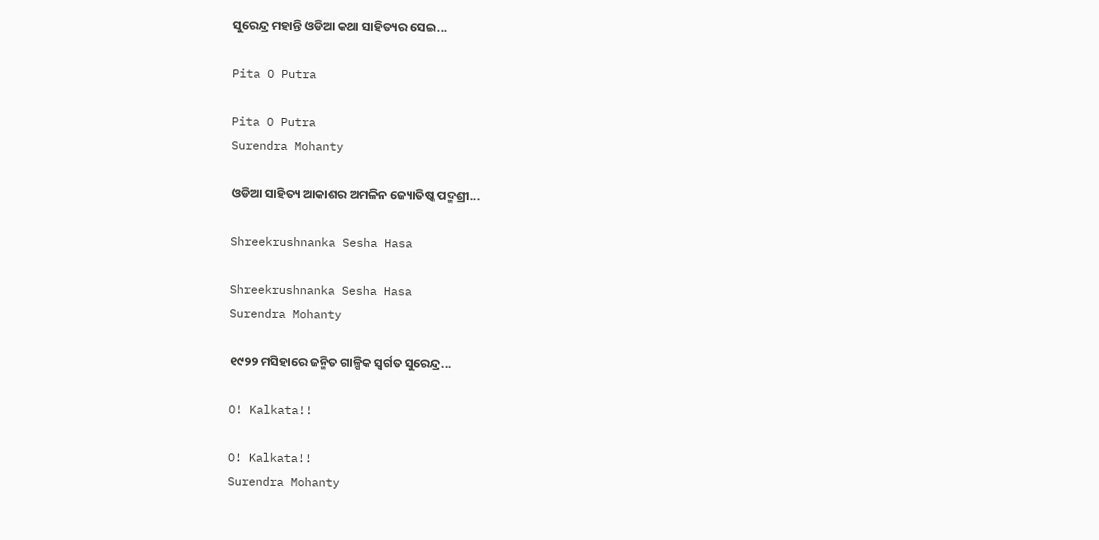ସୁରେନ୍ଦ୍ର ମହାନ୍ତି ଓଡିଆ କଥା ସାହିତ୍ୟର ସେଇ...

Pita O Putra

Pita O Putra
Surendra Mohanty

ଓଡିଆ ସାହିତ୍ୟ ଆକାଶର ଅମଳିନ ଜ୍ୟୋତିଷ୍କ ପଦ୍ମଶ୍ରୀ...

Shreekrushnanka Sesha Hasa

Shreekrushnanka Sesha Hasa
Surendra Mohanty

୧୯୨୨ ମସିହାରେ ଜନ୍ମିତ ଗାଳ୍ପିକ ସ୍ଵର୍ଗତ ସୁରେନ୍ଦ୍ର...

O! Kalkata!!

O! Kalkata!!
Surendra Mohanty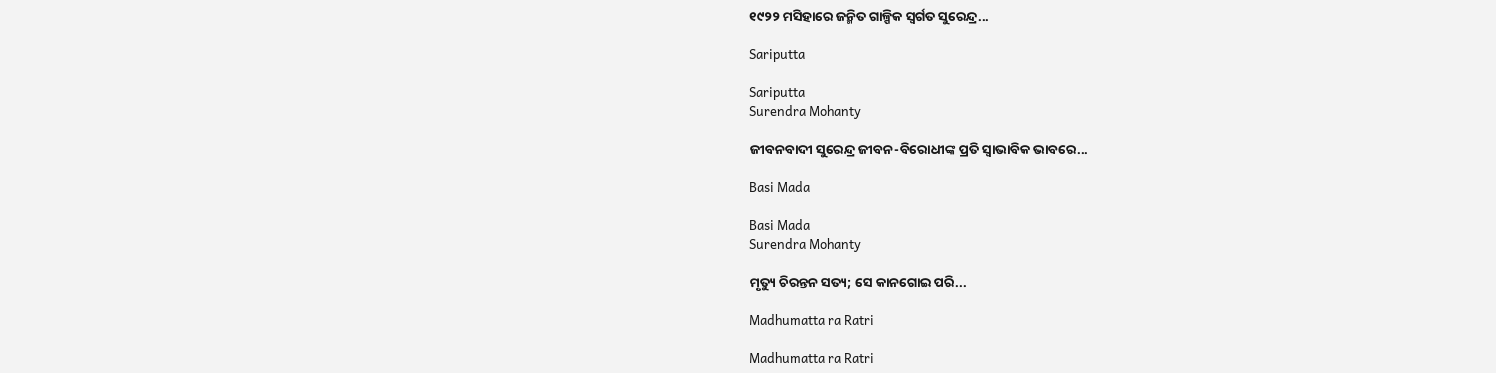୧୯୨୨ ମସିହାରେ ଜନ୍ମିତ ଗାଳ୍ପିକ ସ୍ଵର୍ଗତ ସୁରେନ୍ଦ୍ର...

Sariputta

Sariputta
Surendra Mohanty

ଜୀବନବାଦୀ ସୁରେନ୍ଦ୍ର ଜୀବନ-ବିରୋଧୀଙ୍କ ପ୍ରତି ସ୍ୱାଭାବିକ ଭାବରେ...

Basi Mada

Basi Mada
Surendra Mohanty

ମୃତ୍ୟୁ ଚିରନ୍ତନ ସତ୍ୟ; ସେ କାନଗୋଇ ପରି...

Madhumatta ra Ratri

Madhumatta ra Ratri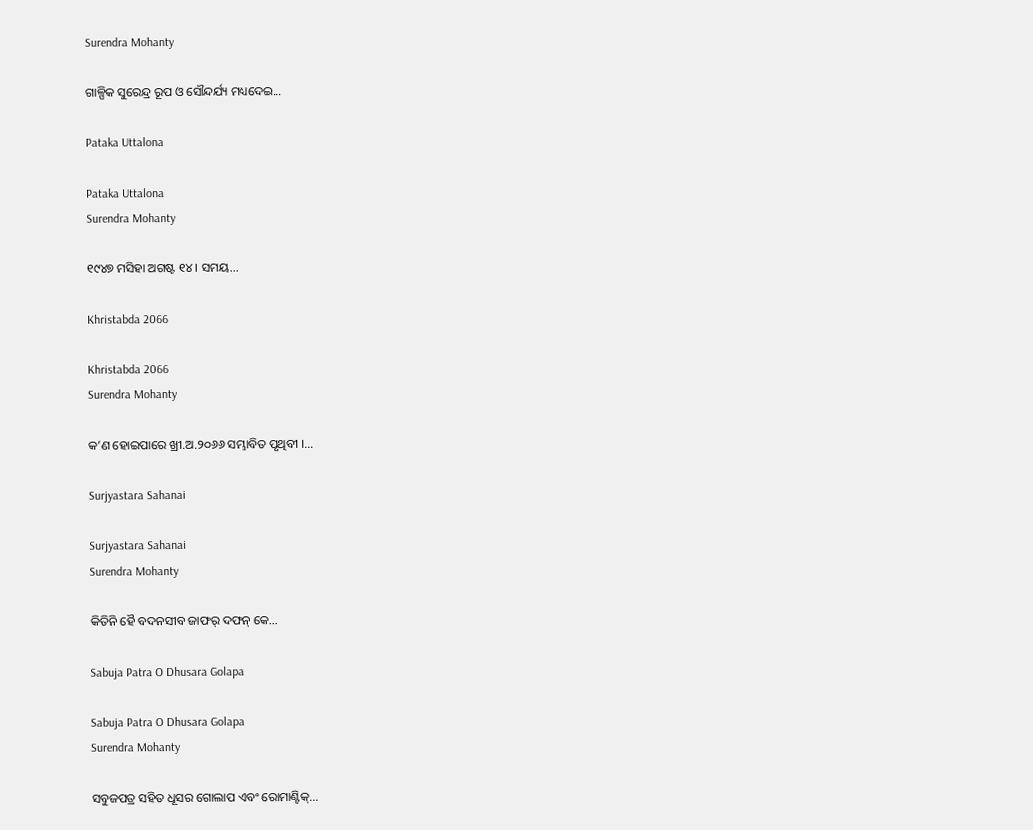Surendra Mohanty

ଗାଳ୍ପିକ ସୁରେନ୍ଦ୍ର ରୂପ ଓ ସୌନ୍ଦର୍ଯ୍ୟ ମଧ୍ୟଦେଇ...

Pataka Uttalona

Pataka Uttalona
Surendra Mohanty

୧୯୪୭ ମସିହା ଅଗଷ୍ଟ ୧୪ । ସମୟ...

Khristabda 2066

Khristabda 2066
Surendra Mohanty

କ’ଣ ହୋଇପାରେ ଖ୍ରୀ.ଅ.୨୦୬୬ ସମ୍ଭାବିତ ପୃଥିବୀ ।...

Surjyastara Sahanai

Surjyastara Sahanai
Surendra Mohanty

କିତିନି ହୈ ବଦନସୀବ ଜାଫର୍ ଦଫନ୍ କେ...

Sabuja Patra O Dhusara Golapa

Sabuja Patra O Dhusara Golapa
Surendra Mohanty

ସବୁଜପତ୍ର ସହିତ ଧୂସର ଗୋଲାପ ଏବଂ ରୋମାଣ୍ଟିକ୍...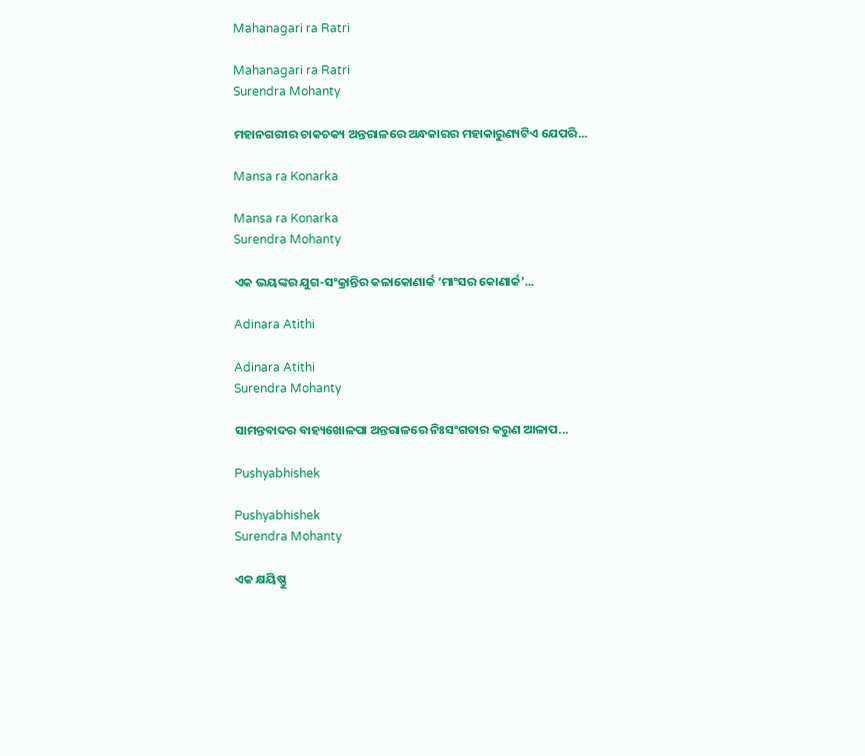Mahanagari ra Ratri

Mahanagari ra Ratri
Surendra Mohanty

ମହାନଗରୀର ଚାକଚକ୍ୟ ଅନ୍ତରାଳରେ ଅନ୍ଧକାରର ମହାକାରୁଣ୍ୟଟିଏ ଯେପରି...

Mansa ra Konarka

Mansa ra Konarka
Surendra Mohanty

ଏକ ଭୟଙ୍କର ଯୁଗ-ସଂକ୍ରାନ୍ତିର କଳାକୋଣାର୍କ ‘ମାଂସର କୋଣାର୍କ’...

Adinara Atithi

Adinara Atithi
Surendra Mohanty

ସାମନ୍ତବାଦର ବାହ୍ୟଖୋଳପା ଅନ୍ତରାଳରେ ନିଃସଂଗତାର କରୁଣ ଆଳାପ...

Pushyabhishek

Pushyabhishek
Surendra Mohanty

ଏକ କ୍ଷୟିଷ୍ଣୁ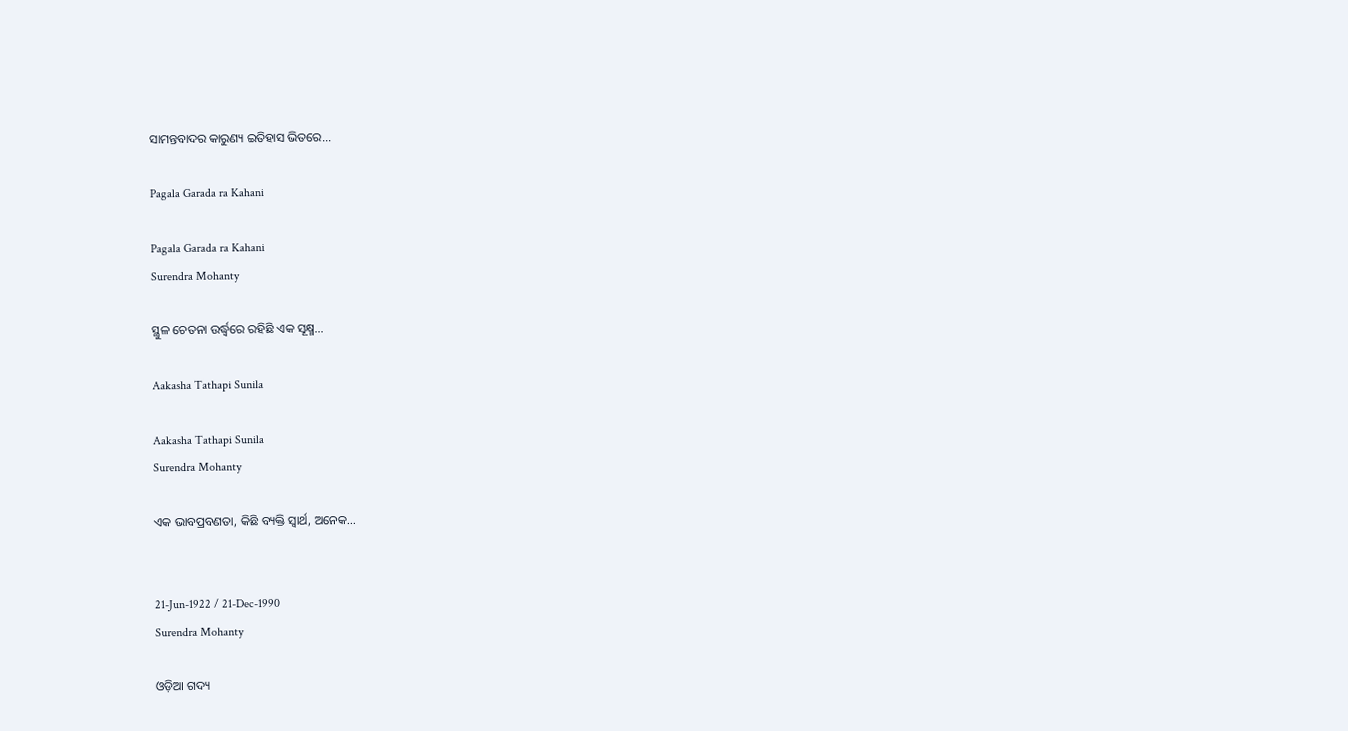ସାମନ୍ତବାଦର କାରୁଣ୍ୟ ଇତିହାସ ଭିତରେ...

Pagala Garada ra Kahani

Pagala Garada ra Kahani
Surendra Mohanty

ସ୍ଥୁଳ ଚେତନା ଉର୍ଦ୍ଧ୍ୱରେ ରହିଛି ଏକ ସୂକ୍ଷ୍ମ...

Aakasha Tathapi Sunila

Aakasha Tathapi Sunila
Surendra Mohanty

ଏକ ଭାବପ୍ରବଣତା, କିଛି ବ୍ୟକ୍ତି ସ୍ୱାର୍ଥ, ଅନେକ...


21-Jun-1922 / 21-Dec-1990
Surendra Mohanty

ଓଡ଼ିଆ ଗଦ୍ୟ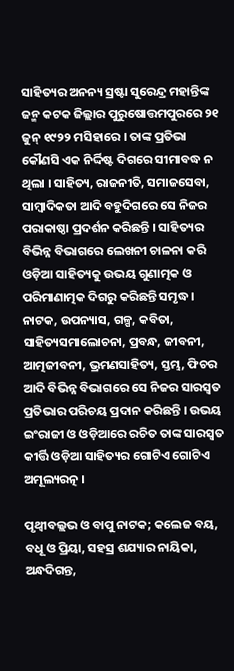ସାହିତ୍ୟର ଅନନ୍ୟ ସ୍ରଷ୍ଟା ସୁରେନ୍ଦ୍ର ମହାନ୍ତିଙ୍କ ଜନ୍ମ କଟକ ଜିଲ୍ଲାର ପୁରୁଷୋତ୍ତମପୁରରେ ୨୧ ଜୁନ୍ ୧୯୨୨ ମସିହାରେ । ତାଙ୍କ ପ୍ରତିଭା କୌଣସି ଏକ ନିର୍ଦ୍ଦିଷ୍ଟ ଦିଗରେ ସୀମାବଦ୍ଧ ନ ଥିଲା । ସାହିତ୍ୟ, ରାଜନୀତି, ସମାଜସେବା, ସାମ୍ବାଦିକତା ଆଦି ବହୁଦିଗରେ ସେ ନିଜର ପରାକାଷ୍ଠା ପ୍ରଦର୍ଶନ କରିଛନ୍ତି । ସାହିତ୍ୟର ବିଭିନ୍ନ ବିଭାଗରେ ଲେଖନୀ ଚାଳନା କରି ଓଡ଼ିଆ ସାହିତ୍ୟକୁ ଉଭୟ ଗୁଣାତ୍ମକ ଓ ପରିମାଣାତ୍ମକ ଦିଗରୁ କରିଛନ୍ତି ସମୃଦ୍ଧ । ନାଟକ, ଉପନ୍ୟାସ, ଗଳ୍ପ, କବିତା, ସାହିତ୍ୟସମାଲୋଚନା, ପ୍ରବନ୍ଧ, ଜୀବନୀ, ଆତ୍ମଜୀବନୀ, ଭ୍ରମଣସାହିତ୍ୟ, ସ୍ତମ୍ଭ, ଫିଚର ଆଦି ବିଭିନ୍ନ ବିଭାଗରେ ସେ ନିଜର ସାରସ୍ୱତ ପ୍ରତିଭାର ପରିଚୟ ପ୍ରଦାନ କରିଛନ୍ତି । ଉଭୟ ଇଂରାଜୀ ଓ ଓଡ଼ିଆରେ ରଚିତ ତାଙ୍କ ସାରସ୍ୱତ କୀର୍ତ୍ତି ଓଡ଼ିଆ ସାହିତ୍ୟର ଗୋଟିଏ ଗୋଟିଏ ଅମୂଲ୍ୟରତ୍ନ ।

ପୃଥ୍ୱୀବଲ୍ଲଭ ଓ ବାପୁ ନାଟକ; କଲେଜ ବୟ, ବଧୂ ଓ ପ୍ରିୟା, ସହସ୍ର ଶଯ୍ୟାର ନାୟିକା, ଅନ୍ଧଦିଗନ୍ତ,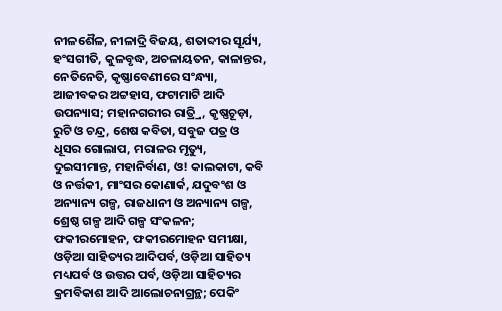ନୀଳଶୈଳ, ନୀଳାଦ୍ରି ବିଜୟ, ଶତାବ୍ଦୀର ସୂର୍ଯ୍ୟ, ହଂସଗୀତି, କୁଳବୃଦ୍ଧ, ଅଚଳାୟତନ, କାଳାନ୍ତର, ନେତିନେତି, କୃଷ୍ଣାବେଣୀରେ ସଂନ୍ଧ୍ୟା, ଆଜୀବକର ଅଟ୍ଟହାସ, ଫଟାମାଟି ଆଦି ଉପନ୍ୟାସ; ମହାନଗରୀର ରାତ୍ର୍ରି, କୃଷ୍ଣଚୂଡ଼ା, ରୁଟି ଓ ଚନ୍ଦ୍ର, ଶେଷ କବିତା, ସବୁଜ ପତ୍ର ଓ ଧୂସର ଗୋଲାପ, ମରାଳର ମୃତ୍ୟୁ, ଦୁଇସୀମାନ୍ତ, ମହାନିର୍ବାଣ, ଓ! କାଲକାଟା, କବି ଓ ନର୍ତ୍ତକୀ, ମାଂସର କୋଣାର୍କ, ଯଦୁବଂଶ ଓ ଅନ୍ୟାନ୍ୟ ଗଳ୍ପ, ରାଜଧାନୀ ଓ ଅନ୍ୟାନ୍ୟ ଗଳ୍ପ, ଶ୍ରେଷ୍ଠ ଗଳ୍ପ ଆଦି ଗଳ୍ପ ସଂକଳନ; ଫକୀରମୋହନ, ଫକୀରମୋହନ ସମୀକ୍ଷା, ଓଡ଼ିଆ ସାହିତ୍ୟର ଆଦିପର୍ବ, ଓଡ଼ିଆ ସାହିତ୍ୟ ମଧ୍ୟପର୍ବ ଓ ଉତ୍ତର ପର୍ବ, ଓଡ଼ିଆ ସାହିତ୍ୟର କ୍ରମବିକାଶ ଆଦି ଆଲୋଚନାଗ୍ରନ୍ଥ; ପେକିଂ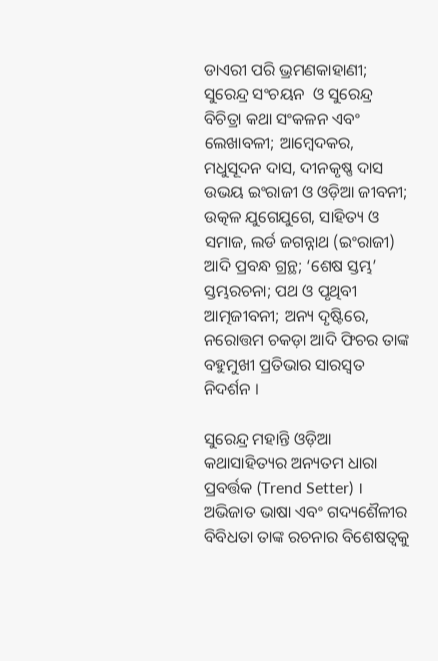ଡାଏରୀ ପରି ଭ୍ରମଣକାହାଣୀ; ସୁରେନ୍ଦ୍ର ସଂଚୟନ  ଓ ସୁରେନ୍ଦ୍ର ବିଚିତ୍ରା କଥା ସଂକଳନ ଏବଂ ଲେଖାବଳୀ; ଆମ୍ବେଦକର, ମଧୁସୂଦନ ଦାସ, ଦୀନକୃଷ୍ଣ ଦାସ ଉଭୟ ଇଂରାଜୀ ଓ ଓଡ଼ିଆ ଜୀବନୀ; ଉତ୍କଳ ଯୁଗେଯୁଗେ, ସାହିତ୍ୟ ଓ ସମାଜ, ଲର୍ଡ ଜଗନ୍ନାଥ (ଇଂରାଜୀ) ଆଦି ପ୍ରବନ୍ଧ ଗ୍ରନ୍ଥ; ‘ଶେଷ ସ୍ତମ୍ଭ’ ସ୍ତମ୍ଭରଚନା; ପଥ ଓ ପୃଥିବୀ ଆତ୍ମଜୀବନୀ; ଅନ୍ୟ ଦୃଷ୍ଟିରେ, ନରୋତ୍ତମ ଚକଡ଼ା ଆଦି ଫିଚର ତାଙ୍କ ବହୁମୁଖୀ ପ୍ରତିଭାର ସାରସ୍ୱତ ନିଦର୍ଶନ ।

ସୁରେନ୍ଦ୍ର ମହାନ୍ତି ଓଡ଼ିଆ କଥାସାହିତ୍ୟର ଅନ୍ୟତମ ଧାରା ପ୍ରବର୍ତ୍ତକ (Trend Setter) । ଅଭିଜାତ ଭାଷା ଏବଂ ଗଦ୍ୟଶୈଳୀର ବିବିଧତା ତାଙ୍କ ରଚନାର ବିଶେଷତ୍ୱକୁ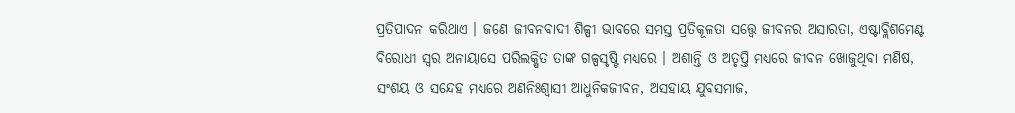ପ୍ରତିପାଦନ କରିଥାଏ । ଜଣେ ଜୀବନବାଦୀ ଶିଳ୍ପୀ ଭାବରେ ସମସ୍ତ ପ୍ରତିକୂଳତା ସତ୍ତ୍ୱେ ଜୀବନର ଅସାରତା, ଏଷ୍ଟାବ୍ଲିଶମେଣ୍ଟ ବିରୋଧୀ ସ୍ୱର ଅନାୟାସେ ପରିଲକ୍ଷିତ ତାଙ୍କ ଗଳ୍ପସୃଷ୍ଟି ମଧ୍ୟରେ । ଅଶାନ୍ତି ଓ ଅତୃପ୍ତି ମଧ୍ୟରେ ଜୀବନ ଖୋଜୁଥିବା ମଣିଷ, ସଂଶୟ ଓ ସନ୍ଦେହ ମଧ୍ୟରେ ଅଣନିଃଶ୍ୱାସୀ ଆଧୁନିକଜୀବନ, ଅସହାୟ ଯୁବସମାଜ,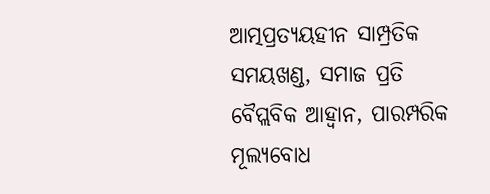ଆତ୍ମପ୍ରତ୍ୟୟହୀନ ସାମ୍ପ୍ରତିକ ସମୟଖଣ୍ଡ, ସମାଜ ପ୍ରତି ବୈପ୍ଲବିକ ଆହ୍ୱାନ, ପାରମ୍ପରିକ ମୂଲ୍ୟବୋଧ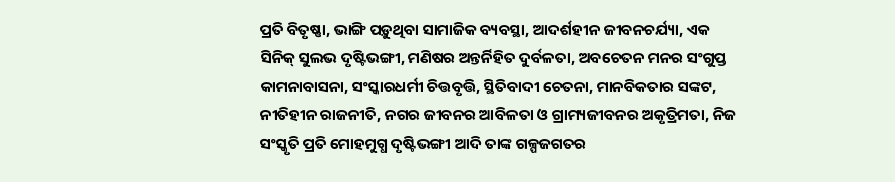ପ୍ରତି ବିତୃଷ୍ଣା, ଭାଙ୍ଗି ପଡ଼ୁଥିବା ସାମାଜିକ ବ୍ୟବସ୍ଥା, ଆଦର୍ଶହୀନ ଜୀବନଚର୍ଯ୍ୟା, ଏକ ସିନିକ୍ ସୁଲଭ ଦୃଷ୍ଟିଭଙ୍ଗୀ, ମଣିଷର ଅନ୍ତର୍ନିହିତ ଦୁର୍ବଳତା, ଅବଚେତନ ମନର ସଂଗୁପ୍ତ କାମନାବାସନା, ସଂସ୍କାରଧର୍ମୀ ଚିତ୍ତବୃତ୍ତି, ସ୍ଥିତିବାଦୀ ଚେତନା, ମାନବିକତାର ସଙ୍କଟ, ନୀତିହୀନ ରାଜନୀତି, ନଗର ଜୀବନର ଆବିଳତା ଓ ଗ୍ରାମ୍ୟଜୀବନର ଅକୃତ୍ରିମତା, ନିଜ ସଂସ୍କୃତି ପ୍ରତି ମୋହମୁଗ୍ଧ ଦୃଷ୍ଟିଭଙ୍ଗୀ ଆଦି ତାଙ୍କ ଗଳ୍ପଜଗତର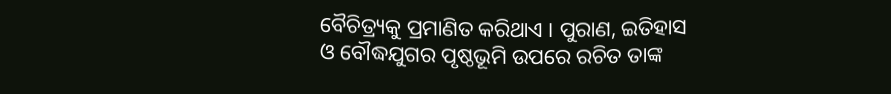ବୈଚିତ୍ର୍ୟକୁ ପ୍ରମାଣିତ କରିଥାଏ । ପୁରାଣ, ଇତିହାସ ଓ ବୌଦ୍ଧଯୁଗର ପୃଷ୍ଠଭୂମି ଉପରେ ରଚିତ ତାଙ୍କ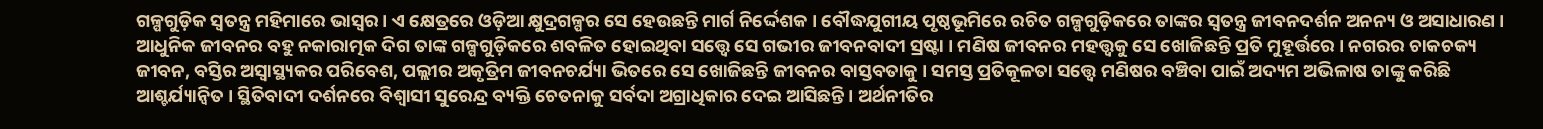ଗଳ୍ପଗୁଡ଼ିକ ସ୍ୱତନ୍ତ୍ର ମହିମାରେ ଭାସ୍ୱର । ଏ କ୍ଷେତ୍ରରେ ଓଡ଼ିଆ କ୍ଷୁଦ୍ରଗଳ୍ପର ସେ ହେଉଛନ୍ତି ମାର୍ଗ ନିର୍ଦ୍ଦେଶକ । ବୌଦ୍ଧଯୁଗୀୟ ପୃଷ୍ଠଭୂମିରେ ରଚିତ ଗଳ୍ପଗୁଡ଼ିକରେ ତାଙ୍କର ସ୍ୱତନ୍ତ୍ର ଜୀବନଦର୍ଶନ ଅନନ୍ୟ ଓ ଅସାଧାରଣ । ଆଧୁନିକ ଜୀବନର ବହୁ ନକାରାତ୍ମକ ଦିଗ ତାଙ୍କ ଗଳ୍ପଗୁଡ଼ିକରେ ଶବଳିତ ହୋଇଥିବା ସତ୍ତ୍ୱେ ସେ ଗଭୀର ଜୀବନବାଦୀ ସ୍ରଷ୍ଟା । ମଣିଷ ଜୀବନର ମହତ୍ତ୍ୱକୁ ସେ ଖୋଜିଛନ୍ତି ପ୍ରତି ମୁହୂର୍ତ୍ତରେ । ନଗରର ଚାକଚକ୍ୟ ଜୀବନ, ବସ୍ତିର ଅସ୍ୱାସ୍ଥ୍ୟକର ପରିବେଶ, ପଲ୍ଲୀର ଅକୃତ୍ରିମ ଜୀବନଚର୍ଯ୍ୟା ଭିତରେ ସେ ଖୋଜିଛନ୍ତି ଜୀବନର ବାସ୍ତବତାକୁ । ସମସ୍ତ ପ୍ରତିକୂଳତା ସତ୍ତ୍ୱେ ମଣିଷର ବଞ୍ଚିବା ପାଇଁ ଅଦ୍ୟମ ଅଭିଳାଷ ତାଙ୍କୁ କରିଛି ଆଶ୍ଚର୍ଯ୍ୟାନ୍ୱିତ । ସ୍ଥିତିବାଦୀ ଦର୍ଶନରେ ବିଶ୍ୱାସୀ ସୁରେନ୍ଦ୍ର ବ୍ୟକ୍ତି ଚେତନାକୁ ସର୍ବଦା ଅଗ୍ରାଧିକାର ଦେଇ ଆସିଛନ୍ତି । ଅର୍ଥନୀତିର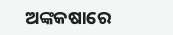ଅଙ୍କକଷାରେ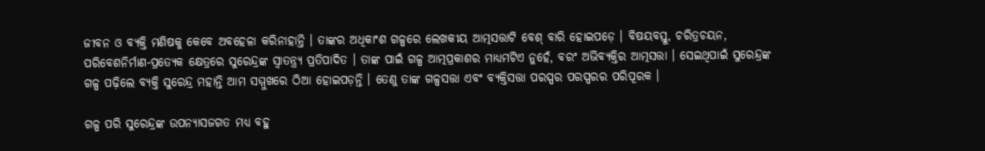ଜୀବନ ଓ ବ୍ୟକ୍ତି ମଣିଷକୁ କେବେ ଅବହେଳା କରିନାହାନ୍ତି । ତାଙ୍କର ଅଧିକାଂଶ ଗଳ୍ପରେ ଲେଖକୀୟ ଆତ୍ମସତ୍ତାଟି ବେଶ୍ ବାରି ହୋଇପଡ଼େ । ବିଷୟବସ୍ତୁ, ଚରିତ୍ରଚୟନ, ପରିବେଶନିର୍ମାଣ-ପ୍ରତ୍ୟେକ କ୍ଷେତ୍ରରେ ସୁରେନ୍ଦ୍ରଙ୍କ ସ୍ୱାତନ୍ତ୍ର୍ୟ ପ୍ରତିପାଦିତ । ତାଙ୍କ ପାଇଁ ଗଳ୍ପ ଆତ୍ମପ୍ରକାଶର ମାଧ୍ୟମଟିଏ ନୁହେଁ, ବରଂ ଅଭିବ୍ୟକ୍ତିର ଆତ୍ମସତ୍ତା । ସେଇଥିପାଇଁ ସୁରେନ୍ଦ୍ରଙ୍କ ଗଳ୍ପ ପଢ଼ିଲେ ବ୍ୟକ୍ତି ସୁରେନ୍ଦ୍ର ମହାନ୍ତି ଆମ ସମ୍ମୁଖରେ ଠିଆ ହୋଇପଡ଼ନ୍ତି । ତେଣୁ ତାଙ୍କ ଗଳ୍ପସତ୍ତା ଏବଂ ବ୍ୟକ୍ତିସତ୍ତା ପରସ୍ପର ପରସ୍ପରର ପରିପୂରକ ।

ଗଳ୍ପ ପରି ସୁରେନ୍ଦ୍ରଙ୍କ ଉପନ୍ୟାସଜଗତ ମଧ୍ୟ ବହୁ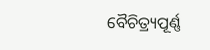ବୈଚିତ୍ର୍ୟପୂର୍ଣ୍ଣ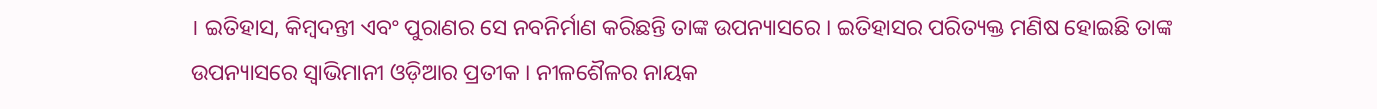। ଇତିହାସ, କିମ୍ବଦନ୍ତୀ ଏବଂ ପୁରାଣର ସେ ନବନିର୍ମାଣ କରିଛନ୍ତି ତାଙ୍କ ଉପନ୍ୟାସରେ । ଇତିହାସର ପରିତ୍ୟକ୍ତ ମଣିଷ ହୋଇଛି ତାଙ୍କ ଉପନ୍ୟାସରେ ସ୍ୱାଭିମାନୀ ଓଡ଼ିଆର ପ୍ରତୀକ । ନୀଳଶୈଳର ନାୟକ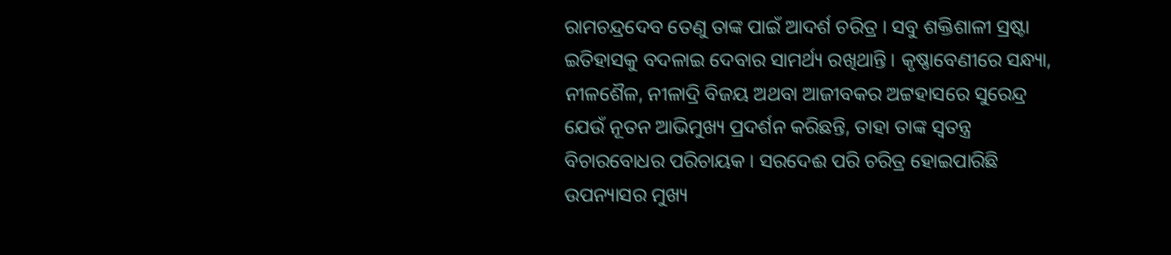ରାମଚନ୍ଦ୍ରଦେବ ତେଣୁ ତାଙ୍କ ପାଇଁ ଆଦର୍ଶ ଚରିତ୍ର । ସବୁ ଶକ୍ତିଶାଳୀ ସ୍ରଷ୍ଟା ଇତିହାସକୁ ବଦଳାଇ ଦେବାର ସାମର୍ଥ୍ୟ ରଖିଥାନ୍ତି । କୃଷ୍ଣାବେଣୀରେ ସନ୍ଧ୍ୟା, ନୀଳଶୈଳ, ନୀଳାଦ୍ରି ବିଜୟ ଅଥବା ଆଜୀବକର ଅଟ୍ଟହାସରେ ସୁରେନ୍ଦ୍ର ଯେଉଁ ନୂତନ ଆଭିମୁଖ୍ୟ ପ୍ରଦର୍ଶନ କରିଛନ୍ତି, ତାହା ତାଙ୍କ ସ୍ୱତନ୍ତ୍ର ବିଚାରବୋଧର ପରିଚାୟକ । ସରଦେଈ ପରି ଚରିତ୍ର ହୋଇପାରିଛି ଉପନ୍ୟାସର ମୁଖ୍ୟ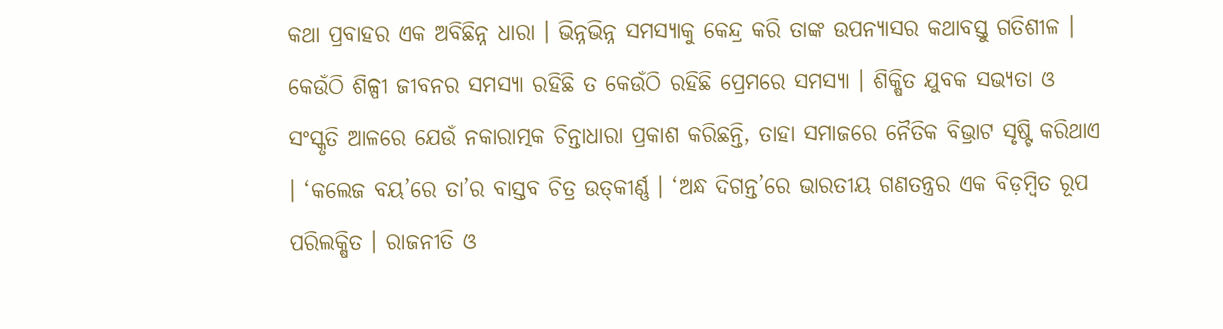କଥା ପ୍ରବାହର ଏକ ଅବିଛିନ୍ନ ଧାରା । ଭିନ୍ନଭିନ୍ନ ସମସ୍ୟାକୁ କେନ୍ଦ୍ର କରି ତାଙ୍କ ଉପନ୍ୟାସର କଥାବସ୍ତୁ ଗତିଶୀଳ । କେଉଁଠି ଶିଳ୍ପୀ ଜୀବନର ସମସ୍ୟା ରହିଛି ତ କେଉଁଠି ରହିଛି ପ୍ରେମରେ ସମସ୍ୟା । ଶିକ୍ଷିତ ଯୁବକ ସଭ୍ୟତା ଓ ସଂସ୍କୃତି ଆଳରେ ଯେଉଁ ନକାରାତ୍ମକ ଚିନ୍ତାଧାରା ପ୍ରକାଶ କରିଛନ୍ତି, ତାହା ସମାଜରେ ନୈତିକ ବିଭ୍ରାଟ ସୃଷ୍ଟି କରିଥାଏ । ‘କଲେଜ ବୟ’ରେ ତା’ର ବାସ୍ତବ ଚିତ୍ର ଉତ୍‌କୀର୍ଣ୍ଣ । ‘ଅନ୍ଧ ଦିଗନ୍ତ’ରେ ଭାରତୀୟ ଗଣତନ୍ତ୍ରର ଏକ ବିଡ଼ମ୍ବିତ ରୂପ ପରିଲକ୍ଷିତ । ରାଜନୀତି ଓ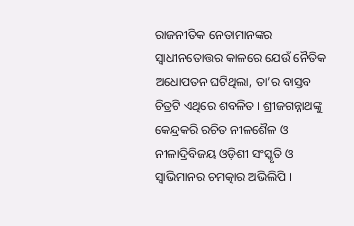ରାଜନୀତିକ ନେତାମାନଙ୍କର ସ୍ୱାଧୀନତୋତ୍ତର କାଳରେ ଯେଉଁ ନୈତିକ ଅଧୋପତନ ଘଟିଥିଲା, ତା’ର ବାସ୍ତବ ଚିତ୍ରଟି ଏଥିରେ ଶବଳିତ । ଶ୍ରୀଜଗନ୍ନାଥଙ୍କୁ କେନ୍ଦ୍ରକରି ରଚିତ ନୀଳଶୈଳ ଓ  ନୀଳାଦ୍ରିବିଜୟ ଓଡ଼ିଶୀ ସଂସ୍କୃତି ଓ ସ୍ୱାଭିମାନର ଚମତ୍କାର ଅଭିଲିପି ।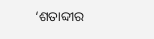‘ଶତାବ୍ଦୀର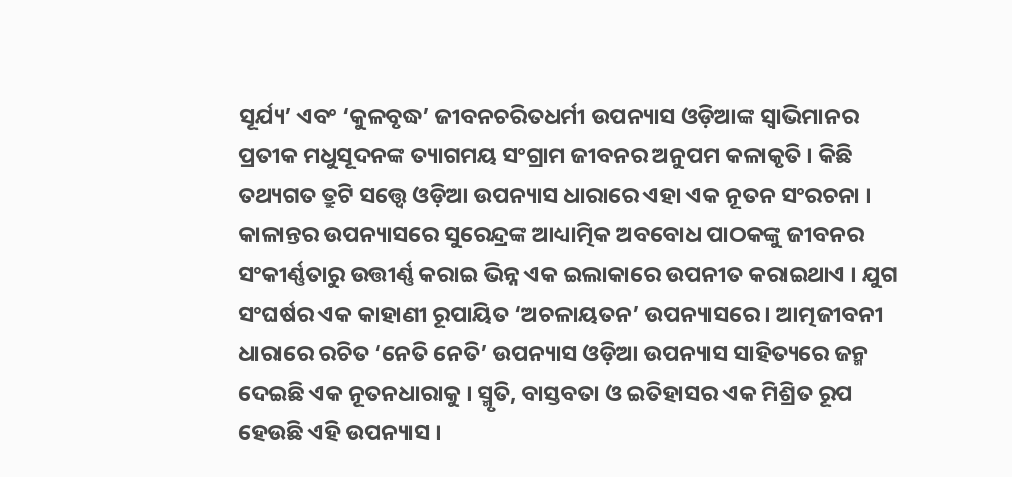ସୂର୍ଯ୍ୟ’ ଏବଂ ‘କୁଳବୃଦ୍ଧ’ ଜୀବନଚରିତଧର୍ମୀ ଉପନ୍ୟାସ ଓଡ଼ିଆଙ୍କ ସ୍ୱାଭିମାନର ପ୍ରତୀକ ମଧୁସୂଦନଙ୍କ ତ୍ୟାଗମୟ ସଂଗ୍ରାମ ଜୀବନର ଅନୁପମ କଳାକୃତି । କିଛି ତଥ୍ୟଗତ ତ୍ରୁଟି ସତ୍ତ୍ୱେ ଓଡ଼ିଆ ଉପନ୍ୟାସ ଧାରାରେ ଏହା ଏକ ନୂତନ ସଂରଚନା । କାଳାନ୍ତର ଉପନ୍ୟାସରେ ସୁରେନ୍ଦ୍ରଙ୍କ ଆଧ୍ୟାତ୍ମିକ ଅବବୋଧ ପାଠକଙ୍କୁ ଜୀବନର ସଂକୀର୍ଣ୍ଣତାରୁ ଉତ୍ତୀର୍ଣ୍ଣ କରାଇ ଭିନ୍ନ ଏକ ଇଲାକାରେ ଉପନୀତ କରାଇଥାଏ । ଯୁଗ ସଂଘର୍ଷର ଏକ କାହାଣୀ ରୂପାୟିତ ‘ଅଚଳାୟତନ’ ଉପନ୍ୟାସରେ । ଆତ୍ମଜୀବନୀ ଧାରାରେ ରଚିତ ‘ନେତି ନେତି’ ଉପନ୍ୟାସ ଓଡ଼ିଆ ଉପନ୍ୟାସ ସାହିତ୍ୟରେ ଜନ୍ମ ଦେଇଛି ଏକ ନୂତନଧାରାକୁ । ସ୍ମୃତି, ବାସ୍ତବତା ଓ ଇତିହାସର ଏକ ମିଶ୍ରିତ ରୂପ ହେଉଛି ଏହି ଉପନ୍ୟାସ ।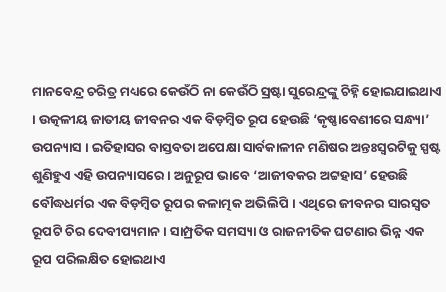ମାନବେନ୍ଦ୍ର ଚରିତ୍ର ମଧ୍ୟରେ କେଉଁଠି ନା କେଉଁଠି ସ୍ରଷ୍ଟା ସୁରେନ୍ଦ୍ରଙ୍କୁ ଚିହ୍ନି ହୋଇଯାଇଥାଏ । ଉତ୍କଳୀୟ ଜାତୀୟ ଜୀବନର ଏକ ବିଡ଼ମ୍ବିତ ରୂପ ହେଉଛି ‘କୃଷ୍ଣାବେଣୀରେ ସନ୍ଧ୍ୟା’ ଉପନ୍ୟାସ । ଇତିହାସର ବାସ୍ତବତା ଅପେକ୍ଷା ସାର୍ବକାଳୀନ ମଣିଷର ଅନ୍ତଃସ୍ୱରଟିକୁ ସ୍ପଷ୍ଟ ଶୁଣିହୁଏ ଏହି ଉପନ୍ୟାସରେ । ଅନୁରୂପ ଭାବେ ‘ଆଜୀବକର ଅଟ୍ଟହାସ’ ହେଉଛି ବୌଦ୍ଧଧର୍ମର ଏକ ବିଡ଼ମ୍ବିତ ରୂପର କଳାତ୍ମକ ଅଭିଲିପି । ଏଥିରେ ଜୀବନର ସାରସ୍ୱତ ରୂପଟି ଚିର ଦେବୀପ୍ୟମାନ । ସାମ୍ପ୍ରତିକ ସମସ୍ୟା ଓ ରାଜନୀତିକ ଘଟଣାର ଭିନ୍ନ ଏକ ରୂପ ପରିଲକ୍ଷିତ ହୋଇଥାଏ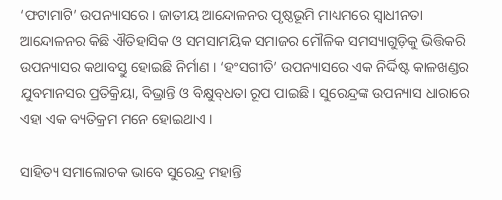‘ଫଟାମାଟି’ ଉପନ୍ୟାସରେ । ଜାତୀୟ ଆନ୍ଦୋଳନର ପୃଷ୍ଠଭୂମି ମାଧ୍ୟମରେ ସ୍ୱାଧୀନତା ଆନ୍ଦୋଳନର କିଛି ଐତିହାସିକ ଓ ସମସାମୟିକ ସମାଜର ମୌଳିକ ସମସ୍ୟାଗୁଡ଼ିକୁ ଭିତ୍ତିକରି ଉପନ୍ୟାସର କଥାବସ୍ତୁ ହୋଇଛି ନିର୍ମାଣ । ‘ହଂସଗୀତି’ ଉପନ୍ୟାସରେ ଏକ ନିର୍ଦ୍ଦିଷ୍ଟ କାଳଖଣ୍ଡର ଯୁବମାନସର ପ୍ରତିକ୍ରିୟା, ବିଭ୍ରାନ୍ତି ଓ ବିକ୍ଷୁବ୍‌ଧତା ରୂପ ପାଇଛି । ସୁରେନ୍ଦ୍ରଙ୍କ ଉପନ୍ୟାସ ଧାରାରେ ଏହା ଏକ ବ୍ୟତିକ୍ରମ ମନେ ହୋଇଥାଏ ।

ସାହିତ୍ୟ ସମାଲୋଚକ ଭାବେ ସୁରେନ୍ଦ୍ର ମହାନ୍ତି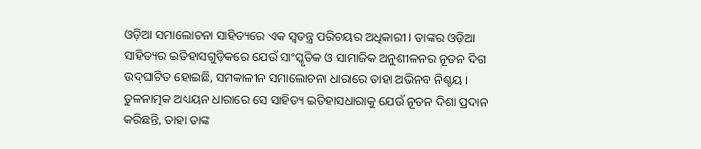ଓଡ଼ିଆ ସମାଲୋଚନା ସାହିତ୍ୟରେ ଏକ ସ୍ୱତନ୍ତ୍ର ପରିଚୟର ଅଧିକାରୀ । ତାଙ୍କର ଓଡ଼ିଆ ସାହିତ୍ୟର ଇତିହାସଗୁଡ଼ିକରେ ଯେଉଁ ସାଂସ୍କୃତିକ ଓ ସାମାଜିକ ଅନୁଶୀଳନର ନୂତନ ଦିଗ ଉଦ୍‌ଘାଟିତ ହୋଇଛି, ସମକାଳୀନ ସମାଲୋଚନା ଧାରାରେ ତାହା ଅଭିନବ ନିଶ୍ଚୟ । ତୁଳନାତ୍ମକ ଅଧ୍ୟୟନ ଧାରାରେ ସେ ସାହିତ୍ୟ ଇତିହାସଧାରାକୁ ଯେଉଁ ନୂତନ ଦିଶା ପ୍ରଦାନ କରିଛନ୍ତି, ତାହା ତାଙ୍କ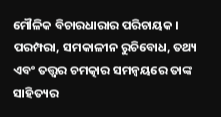ମୌଳିକ ବିଚାରଧାରାର ପରିଚାୟକ । ପରମ୍ପରା, ସମକାଳୀନ ରୁଚିବୋଧ, ତଥ୍ୟ ଏବଂ ତତ୍ତ୍ୱର ଚମତ୍କାର ସମନ୍ୱୟରେ ତାଙ୍କ ସାହିତ୍ୟର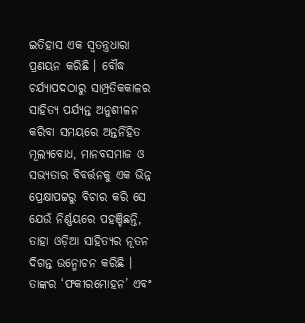ଇତିହାସ ଏକ ସ୍ୱତନ୍ତ୍ରଧାରା ପ୍ରଣୟନ କରିଛି । ବୌଦ୍ଧ ଚର୍ଯ୍ୟାପଦଠାରୁ ସାମ୍ପ୍ରତିକକାଳର ସାହିତ୍ୟ ପର୍ଯ୍ୟନ୍ତ ଅନୁଶୀଳନ କରିବା ସମୟରେ ଅନ୍ତର୍ନିହିତ ମୂଲ୍ୟବୋଧ, ମାନବସମାଜ ଓ ସଭ୍ୟତାର ବିବର୍ତ୍ତନକୁ ଏକ ଭିନ୍ନ ପ୍ରେକ୍ଷାପଟ୍ଟରୁ ବିଚାର କରି ସେ ଯେଉଁ ନିର୍ଣ୍ଣୟରେ ପହଞ୍ଚିଛନ୍ତି, ତାହା ଓଡ଼ିଆ ସାହିତ୍ୟର ନୂତନ ଦିଗନ୍ତ ଉନ୍ମୋଚନ କରିଛି । ତାଙ୍କର ‘ଫକୀରମୋହନ’ ଏବଂ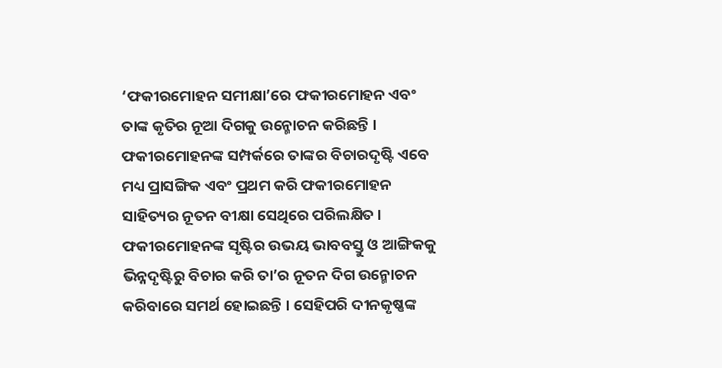‘ଫକୀରମୋହନ ସମୀକ୍ଷା’ରେ ଫକୀରମୋହନ ଏବଂ ତାଙ୍କ କୃତିର ନୂଆ ଦିଗକୁ ଉନ୍ମୋଚନ କରିଛନ୍ତି । ଫକୀରମୋହନଙ୍କ ସମ୍ପର୍କରେ ତାଙ୍କର ବିଚାରଦୃଷ୍ଟି ଏବେ ମଧ୍ୟ ପ୍ରାସଙ୍ଗିକ ଏବଂ ପ୍ରଥମ କରି ଫକୀରମୋହନ ସାହିତ୍ୟର ନୂତନ ବୀକ୍ଷା ସେଥିରେ ପରିଲକ୍ଷିତ । ଫକୀରମୋହନଙ୍କ ସୃଷ୍ଟିର ଉଭୟ ଭାବବସ୍ତୁ ଓ ଆଙ୍ଗିକକୁ ଭିନ୍ନଦୃଷ୍ଟିରୁ ବିଚାର କରି ତା’ର ନୂତନ ଦିଗ ଉନ୍ମୋଚନ କରିବାରେ ସମର୍ଥ ହୋଇଛନ୍ତି । ସେହିପରି ଦୀନକୃଷ୍ଣଙ୍କ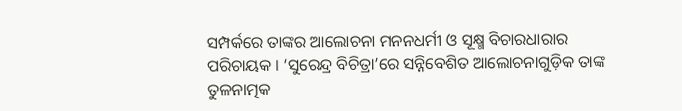ସମ୍ପର୍କରେ ତାଙ୍କର ଆଲୋଚନା ମନନଧର୍ମୀ ଓ ସୂକ୍ଷ୍ମ ବିଚାରଧାରାର ପରିଚାୟକ । ‘ସୁରେନ୍ଦ୍ର ବିଚିତ୍ରା’ରେ ସନ୍ନିବେଶିତ ଆଲୋଚନାଗୁଡ଼ିକ ତାଙ୍କ ତୁଳନାତ୍ମକ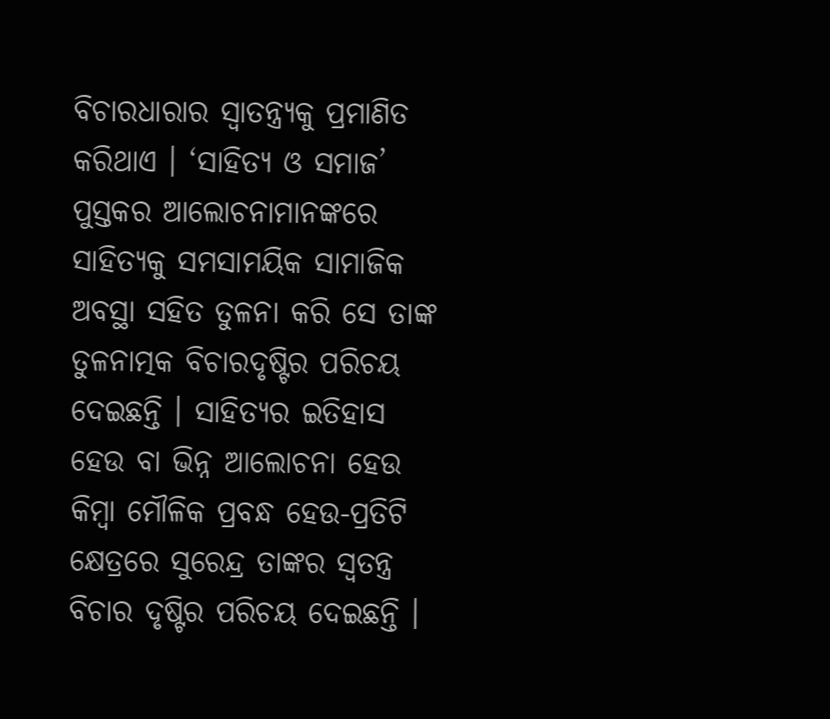ବିଚାରଧାରାର ସ୍ୱାତନ୍ତ୍ର୍ୟକୁ ପ୍ରମାଣିତ କରିଥାଏ । ‘ସାହିତ୍ୟ ଓ ସମାଜ’ ପୁସ୍ତକର ଆଲୋଚନାମାନଙ୍କରେ ସାହିତ୍ୟକୁ ସମସାମୟିକ ସାମାଜିକ ଅବସ୍ଥା ସହିତ ତୁଳନା କରି ସେ ତାଙ୍କ ତୁଳନାତ୍ମକ ବିଚାରଦୃଷ୍ଟିର ପରିଚୟ ଦେଇଛନ୍ତି । ସାହିତ୍ୟର ଇତିହାସ ହେଉ ବା ଭିନ୍ନ ଆଲୋଚନା ହେଉ କିମ୍ବା ମୌଳିକ ପ୍ରବନ୍ଧ ହେଉ-ପ୍ରତିଟି କ୍ଷେତ୍ରରେ ସୁରେନ୍ଦ୍ର ତାଙ୍କର ସ୍ୱତନ୍ତ୍ର ବିଚାର ଦୃଷ୍ଟିର ପରିଚୟ ଦେଇଛନ୍ତି ।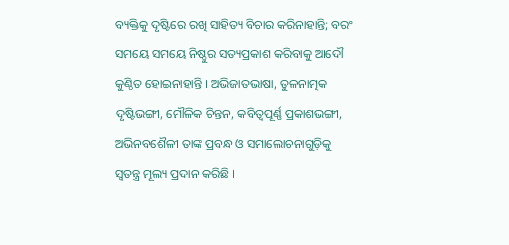ବ୍ୟକ୍ତିକୁ ଦୃଷ୍ଟିରେ ରଖି ସାହିତ୍ୟ ବିଚାର କରିନାହାନ୍ତି; ବରଂ ସମୟେ ସମୟେ ନିଷ୍ଠୁର ସତ୍ୟପ୍ରକାଶ କରିବାକୁ ଆଦୌ କୁଣ୍ଠିତ ହୋଇନାହାନ୍ତି । ଅଭିଜାତଭାଷା, ତୁଳନାତ୍ମକ ଦୃଷ୍ଟିଭଙ୍ଗୀ, ମୌଳିକ ଚିନ୍ତନ, କବିତ୍ୱପୂର୍ଣ୍ଣ ପ୍ରକାଶଭଙ୍ଗୀ, ଅଭିନବଶୈଳୀ ତାଙ୍କ ପ୍ରବନ୍ଧ ଓ ସମାଲୋଚନାଗୁଡ଼ିକୁ ସ୍ୱତନ୍ତ୍ର ମୂଲ୍ୟ ପ୍ରଦାନ କରିଛି ।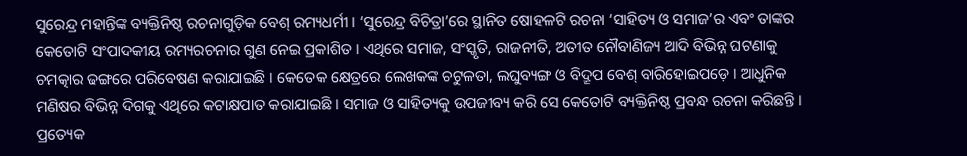ସୁରେନ୍ଦ୍ର ମହାନ୍ତିଙ୍କ ବ୍ୟକ୍ତିନିଷ୍ଠ ରଚନାଗୁଡ଼ିକ ବେଶ୍ ରମ୍ୟଧର୍ମୀ । ‘ସୁରେନ୍ଦ୍ର ବିଚିତ୍ରା’ରେ ସ୍ଥାନିତ ଷୋହଳଟି ରଚନା ‘ସାହିତ୍ୟ ଓ ସମାଜ’ର ଏବଂ ତାଙ୍କର କେତୋଟି ସଂପାଦକୀୟ ରମ୍ୟରଚନାର ଗୁଣ ନେଇ ପ୍ରକାଶିତ । ଏଥିରେ ସମାଜ, ସଂସ୍କୃତି, ରାଜନୀତି, ଅତୀତ ନୌବାଣିଜ୍ୟ ଆଦି ବିଭିନ୍ନ ଘଟଣାକୁ ଚମତ୍କାର ଢଙ୍ଗରେ ପରିବେଷଣ କରାଯାଇଛି । କେତେକ କ୍ଷେତ୍ରରେ ଲେଖକଙ୍କ ଚଟୁଳତା, ଲଘୁବ୍ୟଙ୍ଗ ଓ ବିଦ୍ରୂପ ବେଶ୍ ବାରିହୋଇପଡ଼େ । ଆଧୁନିକ ମଣିଷର ବିଭିନ୍ନ ଦିଗକୁ ଏଥିରେ କଟାକ୍ଷପାତ କରାଯାଇଛି । ସମାଜ ଓ ସାହିତ୍ୟକୁ ଉପଜୀବ୍ୟ କରି ସେ କେତୋଟି ବ୍ୟକ୍ତିନିଷ୍ଠ ପ୍ରବନ୍ଧ ରଚନା କରିଛନ୍ତି । ପ୍ରତ୍ୟେକ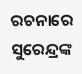ରଚନାରେ ସୁରେନ୍ଦ୍ରଙ୍କ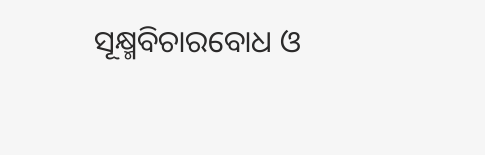ସୂକ୍ଷ୍ମବିଚାରବୋଧ ଓ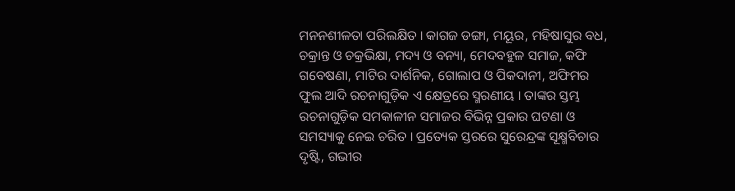ମନନଶୀଳତା ପରିଲକ୍ଷିତ । କାଗଜ ଡଙ୍ଗା, ମୟୂର, ମହିଷାସୁର ବଧ, ଚକ୍ରାନ୍ତ ଓ ଚକ୍ରଭିକ୍ଷା, ମଦ୍ୟ ଓ ବନ୍ୟା, ମେଦବହୁଳ ସମାଜ, କଫି ଗବେଷଣା, ମାଟିର ଦାର୍ଶନିକ, ଗୋଲାପ ଓ ପିକଦାନୀ, ଅଫିମର ଫୁଲ ଆଦି ରଚନାଗୁଡ଼ିକ ଏ କ୍ଷେତ୍ରରେ ସ୍ମରଣୀୟ । ତାଙ୍କର ସ୍ତମ୍ଭ ରଚନାଗୁଡ଼ିକ ସମକାଳୀନ ସମାଜର ବିଭିନ୍ନ ପ୍ରକାର ଘଟଣା ଓ ସମସ୍ୟାକୁ ନେଇ ଚରିତ । ପ୍ରତ୍ୟେକ ସ୍ତରରେ ସୁରେନ୍ଦ୍ରଙ୍କ ସୂକ୍ଷ୍ମବିଚାର ଦୃଷ୍ଟି, ଗଭୀର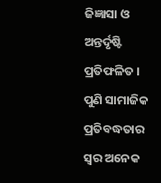ଜିଜ୍ଞାସା ଓ ଅନ୍ତର୍ଦୃଷ୍ଟି ପ୍ରତିଫଳିତ । ପୁଣି ସାମାଜିକ ପ୍ରତିବଦ୍ଧତାର ସ୍ୱର ଅନେକ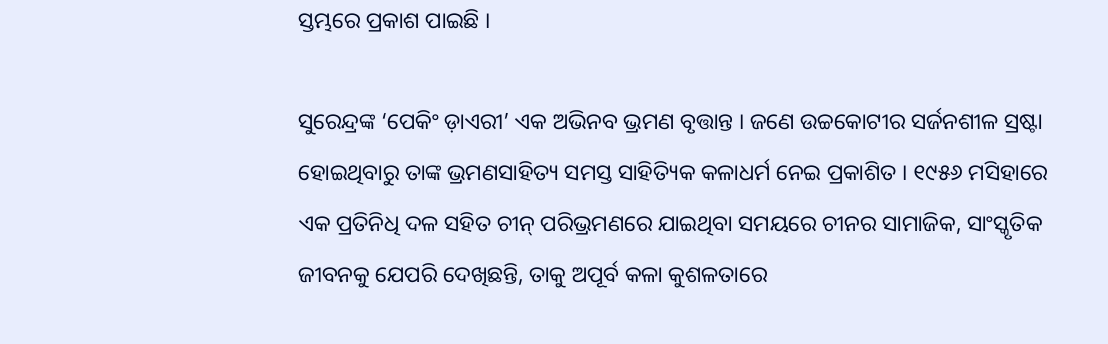ସ୍ତମ୍ଭରେ ପ୍ରକାଶ ପାଇଛି ।

ସୁରେନ୍ଦ୍ରଙ୍କ ‘ପେକିଂ ଡ଼ାଏରୀ’ ଏକ ଅଭିନବ ଭ୍ରମଣ ବୃତ୍ତାନ୍ତ । ଜଣେ ଉଚ୍ଚକୋଟୀର ସର୍ଜନଶୀଳ ସ୍ରଷ୍ଟା ହୋଇଥିବାରୁ ତାଙ୍କ ଭ୍ରମଣସାହିତ୍ୟ ସମସ୍ତ ସାହିତ୍ୟିକ କଳାଧର୍ମ ନେଇ ପ୍ରକାଶିତ । ୧୯୫୬ ମସିହାରେ ଏକ ପ୍ରତିନିଧି ଦଳ ସହିତ ଚୀନ୍ ପରିଭ୍ରମଣରେ ଯାଇଥିବା ସମୟରେ ଚୀନର ସାମାଜିକ, ସାଂସ୍କୃତିକ ଜୀବନକୁ ଯେପରି ଦେଖିଛନ୍ତି, ତାକୁ ଅପୂର୍ବ କଳା କୁଶଳତାରେ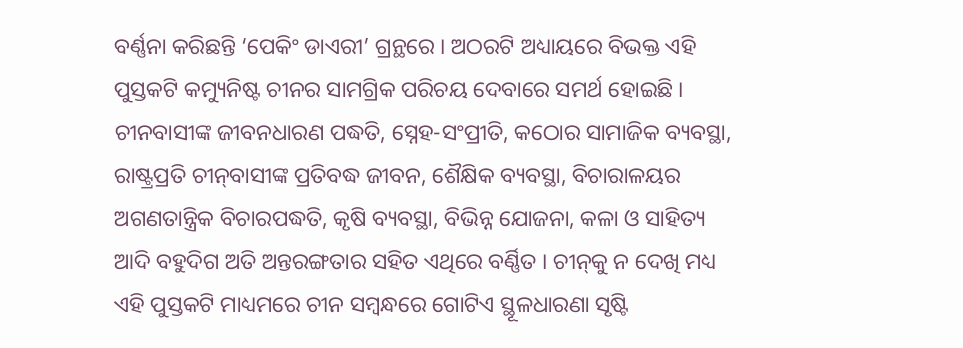ବର୍ଣ୍ଣନା କରିଛନ୍ତି ‘ପେକିଂ ଡାଏରୀ’ ଗ୍ରନ୍ଥରେ । ଅଠରଟି ଅଧ୍ୟାୟରେ ବିଭକ୍ତ ଏହି ପୁସ୍ତକଟି କମ୍ୟୁନିଷ୍ଟ ଚୀନର ସାମଗ୍ରିକ ପରିଚୟ ଦେବାରେ ସମର୍ଥ ହୋଇଛି । ଚୀନବାସୀଙ୍କ ଜୀବନଧାରଣ ପଦ୍ଧତି, ସ୍ନେହ-ସଂପ୍ରୀତି, କଠୋର ସାମାଜିକ ବ୍ୟବସ୍ଥା, ରାଷ୍ଟ୍ରପ୍ରତି ଚୀନ୍‌ବାସୀଙ୍କ ପ୍ରତିବଦ୍ଧ ଜୀବନ, ଶୈକ୍ଷିକ ବ୍ୟବସ୍ଥା, ବିଚାରାଳୟର ଅଗଣତାନ୍ତ୍ରିକ ବିଚାରପଦ୍ଧତି, କୃଷି ବ୍ୟବସ୍ଥା, ବିଭିନ୍ନ ଯୋଜନା, କଳା ଓ ସାହିତ୍ୟ ଆଦି ବହୁଦିଗ ଅତି ଅନ୍ତରଙ୍ଗତାର ସହିତ ଏଥିରେ ବର୍ଣ୍ଣିତ । ଚୀନ୍‌କୁ ନ ଦେଖି ମଧ୍ୟ ଏହି ପୁସ୍ତକଟି ମାଧ୍ୟମରେ ଚୀନ ସମ୍ବନ୍ଧରେ ଗୋଟିଏ ସ୍ଥୂଳଧାରଣା ସୃଷ୍ଟି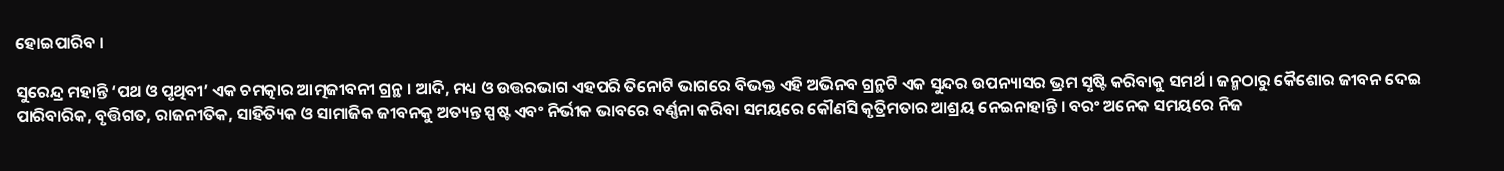ହୋଇପାରିବ ।

ସୁରେନ୍ଦ୍ର ମହାନ୍ତି ‘ପଥ ଓ ପୃଥିବୀ’ ଏକ ଚମତ୍କାର ଆତ୍ମଜୀବନୀ ଗ୍ରନ୍ଥ । ଆଦି, ମଧ୍ୟ ଓ ଉତ୍ତରଭାଗ ଏହପରି ତିନୋଟି ଭାଗରେ ବିଭକ୍ତ ଏହି ଅଭିନବ ଗ୍ରନ୍ଥଟି ଏକ ସୁନ୍ଦର ଉପନ୍ୟାସର ଭ୍ରମ ସୃଷ୍ଟି କରିବାକୁ ସମର୍ଥ । ଜନ୍ମଠାରୁ କୈଶୋର ଜୀବନ ଦେଇ ପାରିବାରିକ, ବୃତ୍ତିଗତ, ରାଜନୀତିକ, ସାହିତ୍ୟିକ ଓ ସାମାଜିକ ଜୀବନକୁ ଅତ୍ୟନ୍ତ ସ୍ପଷ୍ଟ ଏବଂ ନିର୍ଭୀକ ଭାବରେ ବର୍ଣ୍ଣନା କରିବା ସମୟରେ କୌଣସି କୃତ୍ରିମତାର ଆଶ୍ରୟ ନେଇନାହାନ୍ତି । ବରଂ ଅନେକ ସମୟରେ ନିଜ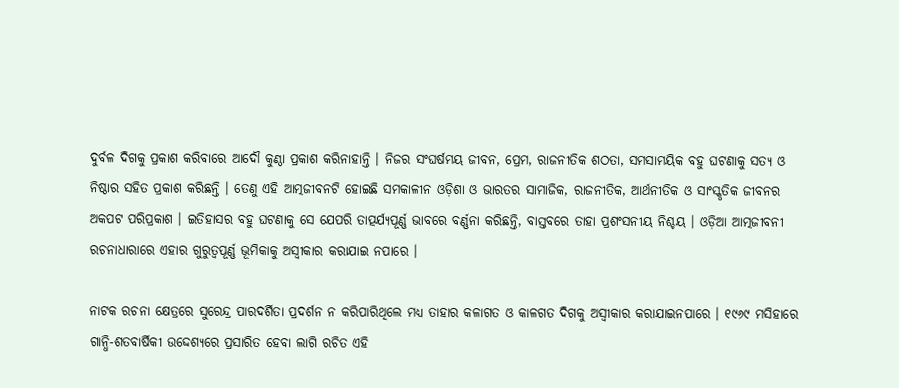ଦୁର୍ବଳ ଦିଗକୁ ପ୍ରକାଶ କରିବାରେ ଆଦୌ କୁଣ୍ଠା ପ୍ରକାଶ କରିନାହାନ୍ତି । ନିଜର ସଂଘର୍ଷମୟ ଜୀବନ, ପ୍ରେମ, ରାଜନୀତିକ ଶଠତା, ସମସାମୟିକ ବହୁ ଘଟଣାକୁ ସତ୍ୟ ଓ ନିଷ୍ଠାର ସହିତ ପ୍ରକାଶ କରିଛନ୍ତି । ତେଣୁ ଏହି ଆତ୍ମଜୀବନଟି ହୋଇଛି ସମକାଳୀନ ଓଡ଼ିଶା ଓ ଭାରତର ସାମାଜିକ, ରାଜନୀତିକ, ଆର୍ଥନୀତିକ ଓ ସାଂସ୍କୃତିକ ଜୀବନର ଅକପଟ ପରିପ୍ରକାଶ । ଇତିହାସର ବହୁ ଘଟଣାକୁ ସେ ଯେପରି ତାତ୍ପର୍ଯ୍ୟପୂର୍ଣ୍ଣ ଭାବରେ ବର୍ଣ୍ଣନା କରିଛନ୍ତି, ବାସ୍ତବରେ ତାହା ପ୍ରଶଂସନୀୟ ନିଶ୍ଚୟ । ଓଡ଼ିଆ ଆତ୍ମଜୀବନୀ ରଚନାଧାରାରେ ଏହାର ଗୁରୁତ୍ୱପୂର୍ଣ୍ଣ ଭୂମିକାକୁ ଅସ୍ୱୀକାର କରାଯାଇ ନପାରେ ।

ନାଟକ ରଚନା କ୍ଷେତ୍ରରେ ସୁରେନ୍ଦ୍ର ପାରଦର୍ଶିତା ପ୍ରଦର୍ଶନ ନ କରିପାରିଥିଲେ ମଧ୍ୟ ତାହାର କଳାଗତ ଓ କାଳଗତ ଦିଗକୁ ଅସ୍ୱୀକାର କରାଯାଇନପାରେ । ୧୯୬୯ ମସିହାରେ ଗାନ୍ଧି-ଶତବାର୍ଷିକୀ ଉଦ୍ଦେଶ୍ୟରେ ପ୍ରସାରିତ ହେବା ଲାଗି ରଚିତ ଏହି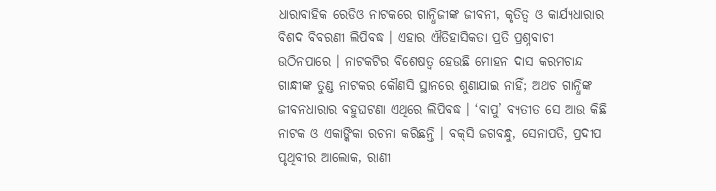ଧାରାବାହିକ ରେଡିଓ ନାଟକରେ ଗାନ୍ଧିଜୀଙ୍କ ଜୀବନୀ, କୃତିତ୍ୱ ଓ କାର୍ଯ୍ୟଧାରାର ବିଶଦ ବିବରଣୀ ଲିପିବଦ୍ଧ । ଏହାର ଐତିହାସିକତା ପ୍ରତି ପ୍ରଶ୍ନବାଚୀ ଉଠିନପାରେ । ନାଟକଟିର ବିଶେଷତ୍ୱ ହେଉଛି ମୋହନ ଦାସ କରମଚାନ୍ଦ ଗାନ୍ଧୀଙ୍କ ତୁଣ୍ଡ ନାଟକର କୌଣସି ସ୍ଥାନରେ ଶୁଣାଯାଇ ନାହିଁ; ଅଥଚ ଗାନ୍ଧିଙ୍କ ଜୀବନଧାରାର ବହୁଘଟଣା ଏଥିରେ ଲିପିବଦ୍ଧ । ‘ବାପୁ’ ବ୍ୟତୀତ ସେ ଆଉ କିଛି ନାଟକ ଓ ଏକାଙ୍କିକା ରଚନା କରିଛନ୍ତି । ବକ୍‌ସି ଜଗବନ୍ଧୁ, ସେନାପତି, ପ୍ରଦୀପ ପୃଥିବୀର ଆଲୋକ, ରାଣୀ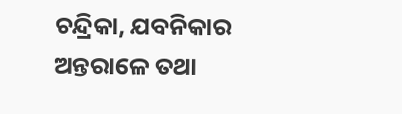ଚନ୍ଦ୍ରିକା, ଯବନିକାର ଅନ୍ତରାଳେ ତଥା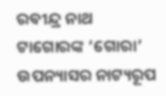ରବୀନ୍ଦ୍ର ନାଥ ଟାଗୋରଙ୍କ ‘ଗୋରା’ ଉପନ୍ୟାସର ନାଟ୍ୟରୂପ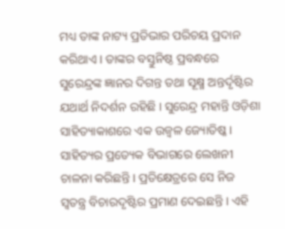ମଧ୍ୟ ତାଙ୍କ ନାଟ୍ୟ ପ୍ରତିଭାର ପରିଚୟ ପ୍ରଦାନ କରିଥାଏ । ତାଙ୍କର ବସ୍ତୁନିଷ୍ଠ ପ୍ରବନ୍ଧରେ ସୁରେନ୍ଦ୍ରଙ୍କ ଜ୍ଞାନର ଦିଗନ୍ତ ତଥା ସୂକ୍ଷ୍ମ ଅନ୍ତର୍ଦୃଷ୍ଟିର ଯଥାର୍ଥ ନିଦର୍ଶନ ରହିଛି । ସୁରେନ୍ଦ୍ର ମହାନ୍ତି ଓଡ଼ିଶା ସାହିତ୍ୟାକାଶରେ ଏକ ଉଜ୍ୱଳ ଜ୍ୟୋତିଷ୍କ । ସାହିତ୍ୟର ପ୍ରତ୍ୟେକ ବିଭାଗରେ ଲେଖନୀ ଚାଳନା କରିଛନ୍ତି । ପ୍ରତିକ୍ଷେତ୍ରରେ ସେ ନିଜ ସ୍ୱତନ୍ତ୍ର ବିଚାରଦୃଷ୍ଟିର ପ୍ରମାଣ ଦେଇଛନ୍ତି । ଏହି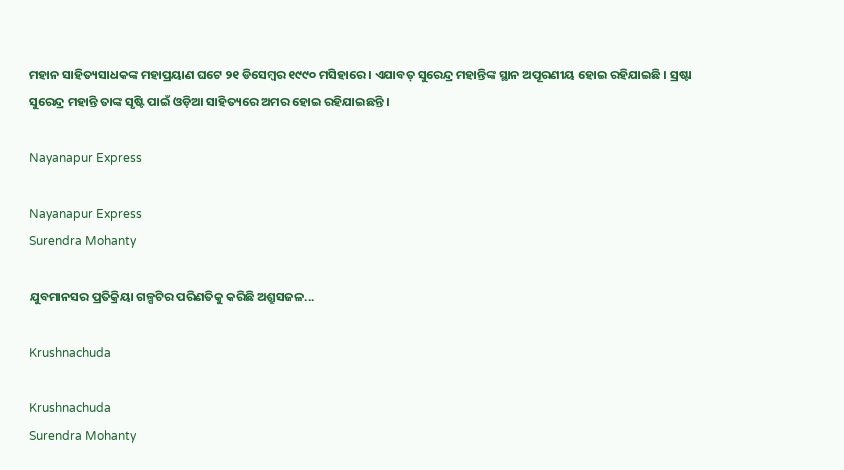ମହାନ ସାହିତ୍ୟସାଧକଙ୍କ ମହାପ୍ରୟାଣ ଘଟେ ୨୧ ଡିସେମ୍ବର ୧୯୯୦ ମସିହାରେ । ଏଯାବତ୍ ସୁରେନ୍ଦ୍ର ମହାନ୍ତିଙ୍କ ସ୍ଥାନ ଅପୂରଣୀୟ ହୋଇ ରହିଯାଇଛି । ସ୍ରଷ୍ଟା ସୁରେନ୍ଦ୍ର ମହାନ୍ତି ତାଙ୍କ ସୃଷ୍ଟି ପାଇଁ ଓଡ଼ିଆ ସାହିତ୍ୟରେ ଅମର ହୋଇ ରହିଯାଇଛନ୍ତି ।

Nayanapur Express

Nayanapur Express
Surendra Mohanty

ଯୁବମାନସର ପ୍ରତିକ୍ରିୟା ଗଳ୍ପଟିର ପରିଣତିକୁ କରିଛି ଅଶ୍ରୁସଜଳ...

Krushnachuda

Krushnachuda
Surendra Mohanty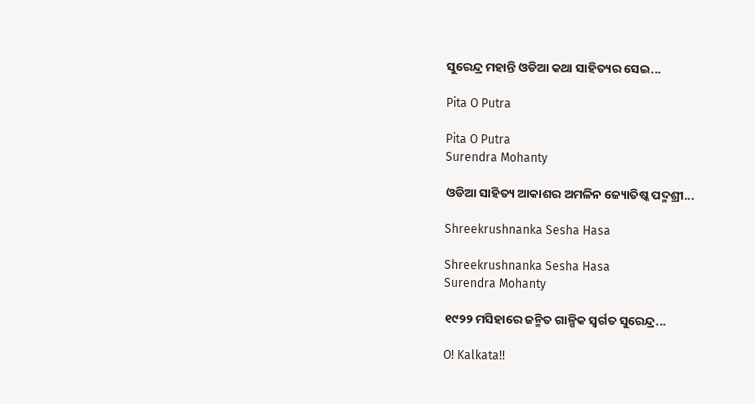ସୁରେନ୍ଦ୍ର ମହାନ୍ତି ଓଡିଆ କଥା ସାହିତ୍ୟର ସେଇ...

Pita O Putra

Pita O Putra
Surendra Mohanty

ଓଡିଆ ସାହିତ୍ୟ ଆକାଶର ଅମଳିନ ଜ୍ୟୋତିଷ୍କ ପଦ୍ମଶ୍ରୀ...

Shreekrushnanka Sesha Hasa

Shreekrushnanka Sesha Hasa
Surendra Mohanty

୧୯୨୨ ମସିହାରେ ଜନ୍ମିତ ଗାଳ୍ପିକ ସ୍ଵର୍ଗତ ସୁରେନ୍ଦ୍ର...

O! Kalkata!!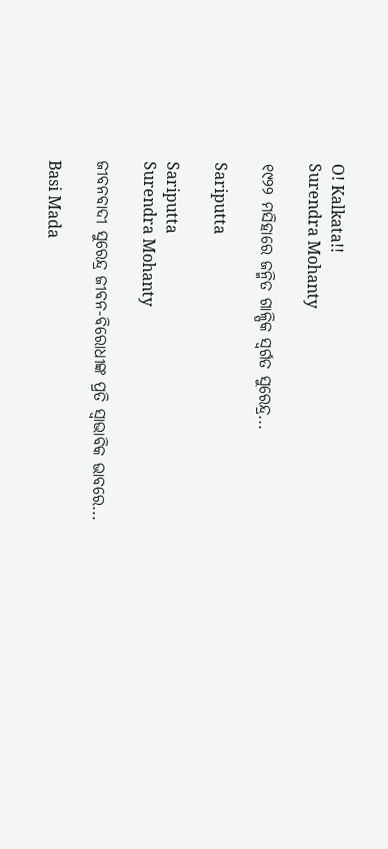O! Kalkata!!
Surendra Mohanty

୧୯୨୨ ମସିହାରେ ଜନ୍ମିତ ଗାଳ୍ପିକ ସ୍ଵର୍ଗତ ସୁରେନ୍ଦ୍ର...

Sariputta

Sariputta
Surendra Mohanty

ଜୀବନବାଦୀ ସୁରେନ୍ଦ୍ର ଜୀବନ-ବିରୋଧୀଙ୍କ ପ୍ରତି ସ୍ୱାଭାବିକ ଭାବରେ...

Basi Mada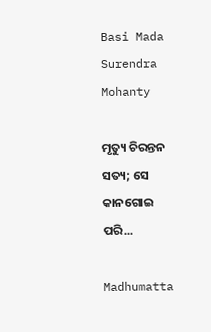Basi Mada
Surendra Mohanty

ମୃତ୍ୟୁ ଚିରନ୍ତନ ସତ୍ୟ; ସେ କାନଗୋଇ ପରି...

Madhumatta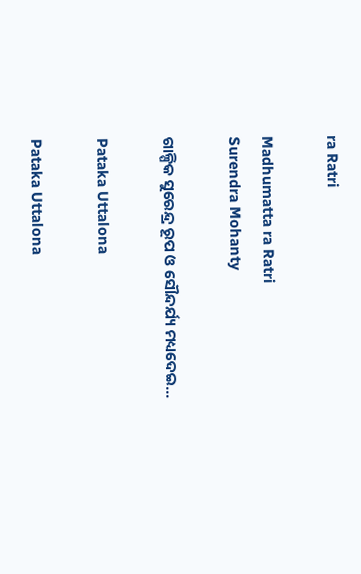ra Ratri

Madhumatta ra Ratri
Surendra Mohanty

ଗାଳ୍ପିକ ସୁରେନ୍ଦ୍ର ରୂପ ଓ ସୌନ୍ଦର୍ଯ୍ୟ ମଧ୍ୟଦେଇ...

Pataka Uttalona

Pataka Uttalona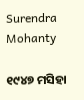Surendra Mohanty

୧୯୪୭ ମସିହା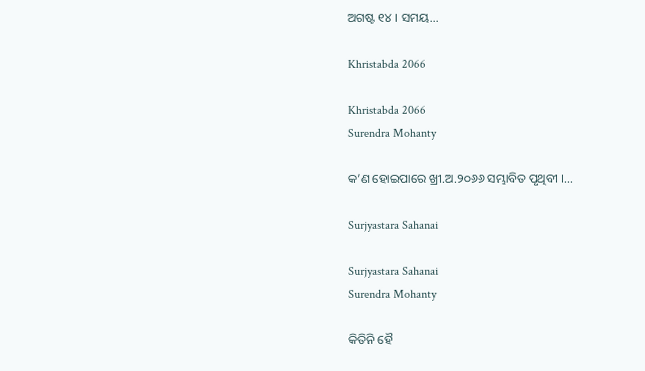ଅଗଷ୍ଟ ୧୪ । ସମୟ...

Khristabda 2066

Khristabda 2066
Surendra Mohanty

କ’ଣ ହୋଇପାରେ ଖ୍ରୀ.ଅ.୨୦୬୬ ସମ୍ଭାବିତ ପୃଥିବୀ ।...

Surjyastara Sahanai

Surjyastara Sahanai
Surendra Mohanty

କିତିନି ହୈ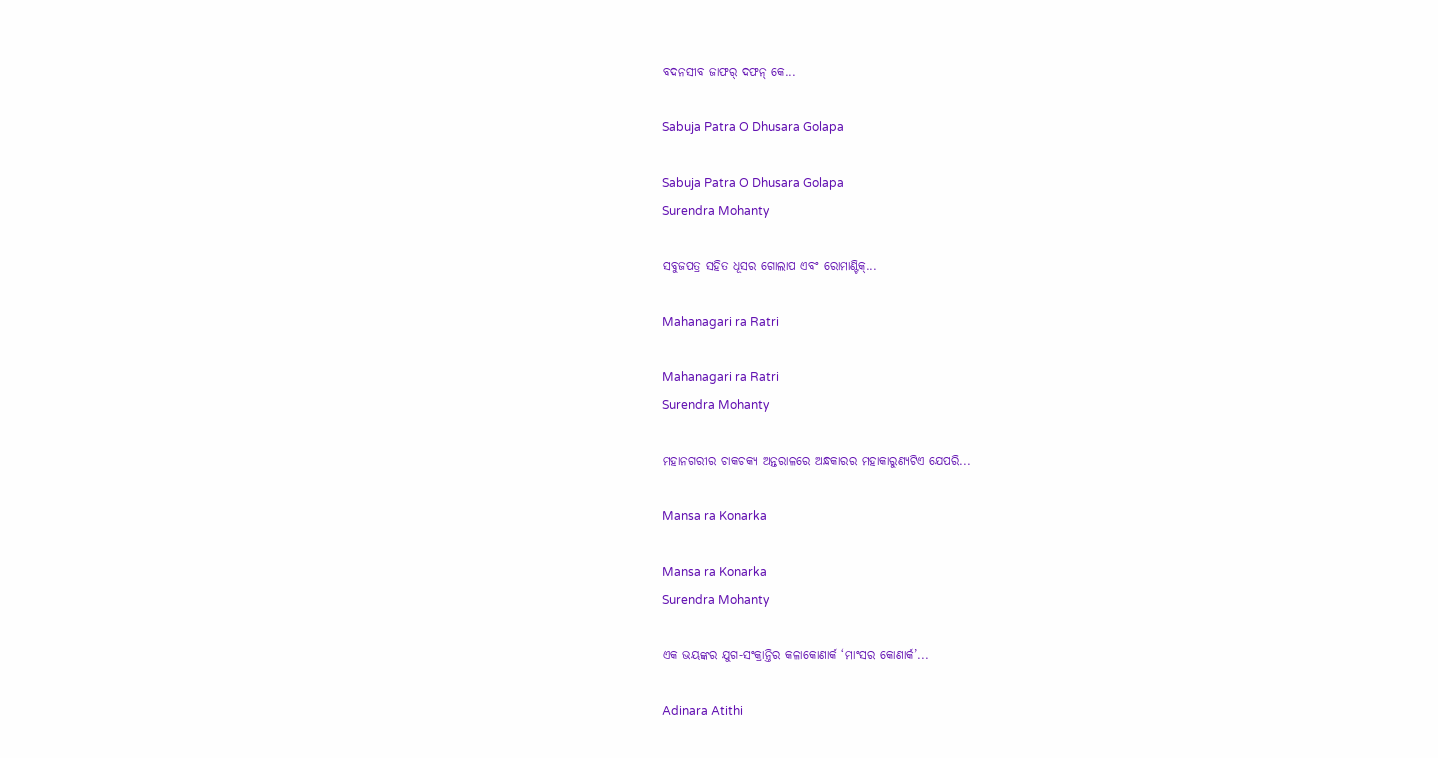ବଦନସୀବ ଜାଫର୍ ଦଫନ୍ କେ...

Sabuja Patra O Dhusara Golapa

Sabuja Patra O Dhusara Golapa
Surendra Mohanty

ସବୁଜପତ୍ର ସହିତ ଧୂସର ଗୋଲାପ ଏବଂ ରୋମାଣ୍ଟିକ୍...

Mahanagari ra Ratri

Mahanagari ra Ratri
Surendra Mohanty

ମହାନଗରୀର ଚାକଚକ୍ୟ ଅନ୍ତରାଳରେ ଅନ୍ଧକାରର ମହାକାରୁଣ୍ୟଟିଏ ଯେପରି...

Mansa ra Konarka

Mansa ra Konarka
Surendra Mohanty

ଏକ ଭୟଙ୍କର ଯୁଗ-ସଂକ୍ରାନ୍ତିର କଳାକୋଣାର୍କ ‘ମାଂସର କୋଣାର୍କ’...

Adinara Atithi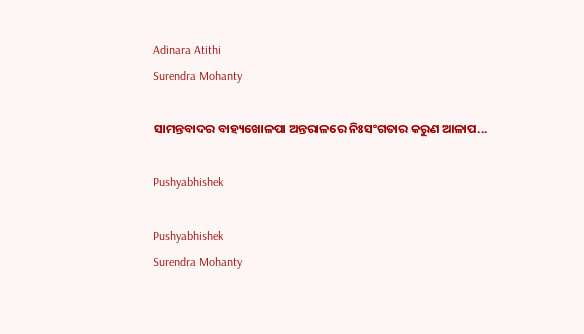Adinara Atithi
Surendra Mohanty

ସାମନ୍ତବାଦର ବାହ୍ୟଖୋଳପା ଅନ୍ତରାଳରେ ନିଃସଂଗତାର କରୁଣ ଆଳାପ...

Pushyabhishek

Pushyabhishek
Surendra Mohanty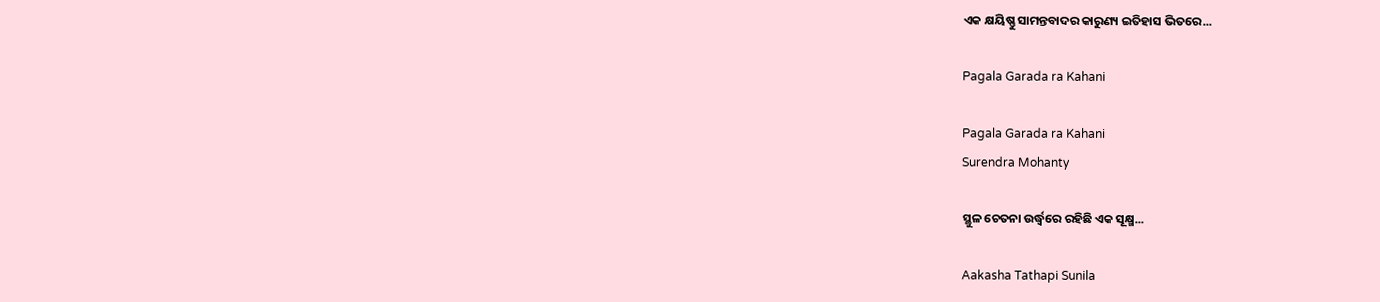ଏକ କ୍ଷୟିଷ୍ଣୁ ସାମନ୍ତବାଦର କାରୁଣ୍ୟ ଇତିହାସ ଭିତରେ...

Pagala Garada ra Kahani

Pagala Garada ra Kahani
Surendra Mohanty

ସ୍ଥୁଳ ଚେତନା ଉର୍ଦ୍ଧ୍ୱରେ ରହିଛି ଏକ ସୂକ୍ଷ୍ମ...

Aakasha Tathapi Sunila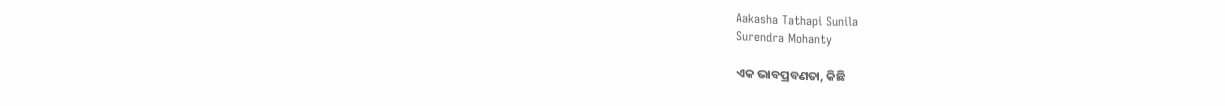Aakasha Tathapi Sunila
Surendra Mohanty

ଏକ ଭାବପ୍ରବଣତା, କିଛି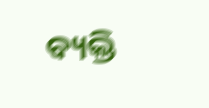ବ୍ୟକ୍ତି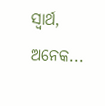ସ୍ୱାର୍ଥ, ଅନେକ...